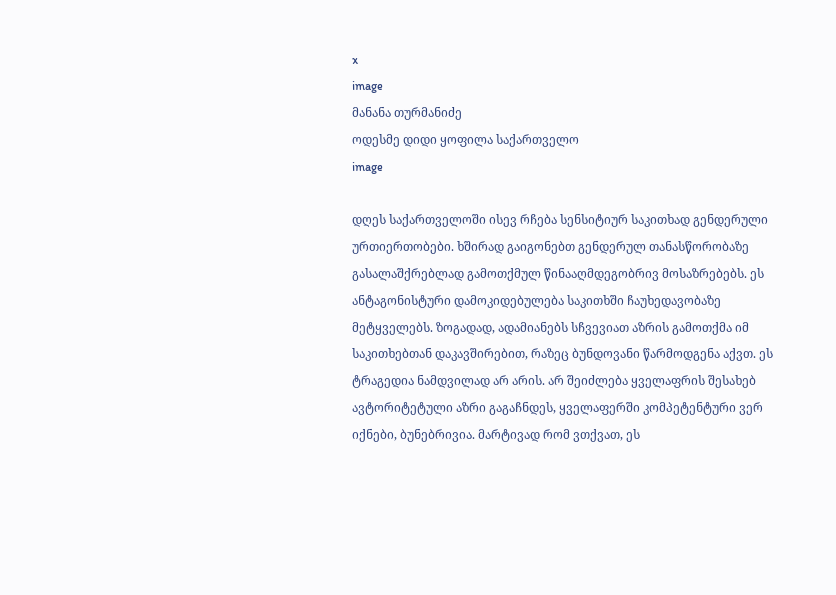x
image
მანანა თურმანიძე
ოდესმე დიდი ყოფილა საქართველო
image

დღეს საქართველოში ისევ რჩება სენსიტიურ საკითხად გენდერული ურთიერთობები. ხშირად გაიგონებთ გენდერულ თანასწორობაზე გასალაშქრებლად გამოთქმულ წინააღმდეგობრივ მოსაზრებებს. ეს ანტაგონისტური დამოკიდებულება საკითხში ჩაუხედავობაზე მეტყველებს. ზოგადად, ადამიანებს სჩვევიათ აზრის გამოთქმა იმ საკითხებთან დაკავშირებით, რაზეც ბუნდოვანი წარმოდგენა აქვთ. ეს ტრაგედია ნამდვილად არ არის. არ შეიძლება ყველაფრის შესახებ ავტორიტეტული აზრი გაგაჩნდეს, ყველაფერში კომპეტენტური ვერ იქნები, ბუნებრივია. მარტივად რომ ვთქვათ, ეს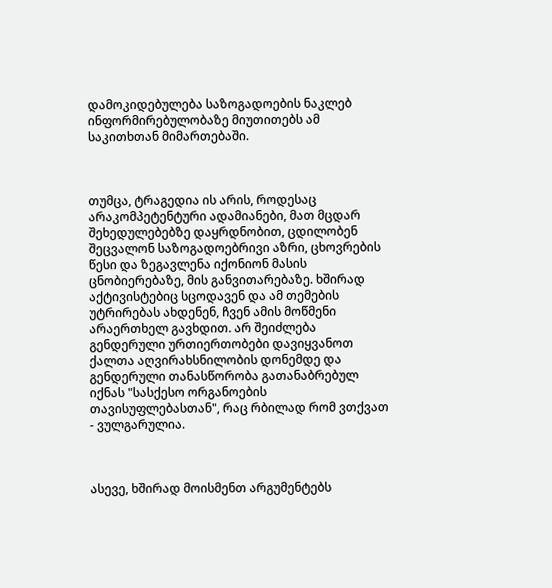დამოკიდებულება საზოგადოების ნაკლებ ინფორმირებულობაზე მიუთითებს ამ საკითხთან მიმართებაში.



თუმცა, ტრაგედია ის არის, როდესაც არაკომპეტენტური ადამიანები, მათ მცდარ შეხედულებებზე დაყრდნობით, ცდილობენ შეცვალონ საზოგადოებრივი აზრი, ცხოვრების წესი და ზეგავლენა იქონიონ მასის ცნობიერებაზე, მის განვითარებაზე. ხშირად აქტივისტებიც სცოდავენ და ამ თემების უტრირებას ახდენენ, ჩვენ ამის მოწმენი არაერთხელ გავხდით. არ შეიძლება გენდერული ურთიერთობები დავიყვანოთ ქალთა აღვირახსნილობის დონემდე და გენდერული თანასწორობა გათანაბრებულ იქნას "სასქესო ორგანოების თავისუფლებასთან", რაც რბილად რომ ვთქვათ - ვულგარულია.



ასევე, ხშირად მოისმენთ არგუმენტებს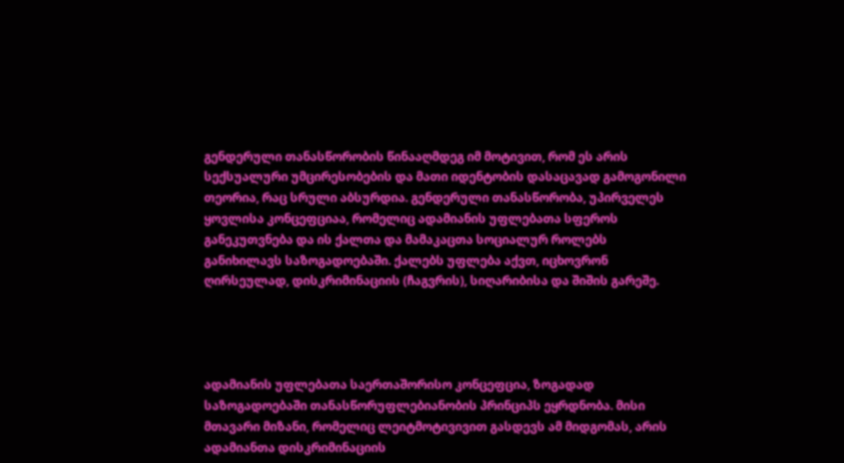გენდერული თანასწორობის წინააღმდეგ იმ მოტივით, რომ ეს არის სექსუალური უმცირესობების და მათი იდენტობის დასაცავად გამოგონილი თეორია, რაც სრული აბსურდია. გენდერული თანასწორობა, უპირველეს ყოვლისა კონცეფციაა, რომელიც ადამიანის უფლებათა სფეროს განეკუთვნება და ის ქალთა და მამაკაცთა სოციალურ როლებს განიხილავს საზოგადოებაში. ქალებს უფლება აქვთ, იცხოვრონ ღირსეულად, დისკრიმინაციის (ჩაგვრის), სიღარიბისა და შიშის გარეშე.




ადამიანის უფლებათა საერთაშორისო კონცეფცია, ზოგადად საზოგადოებაში თანასწორუფლებიანობის პრინციპს ეყრდნობა. მისი მთავარი მიზანი, რომელიც ლეიტმოტივივით გასდევს ამ მიდგომას, არის ადამიანთა დისკრიმინაციის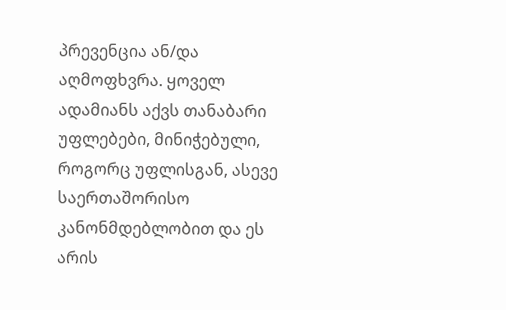პრევენცია ან/და აღმოფხვრა. ყოველ ადამიანს აქვს თანაბარი უფლებები, მინიჭებული, როგორც უფლისგან, ასევე საერთაშორისო კანონმდებლობით და ეს არის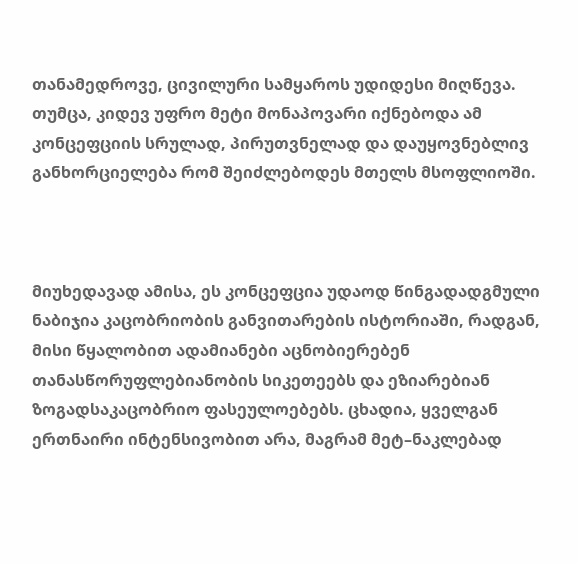თანამედროვე, ცივილური სამყაროს უდიდესი მიღწევა. თუმცა, კიდევ უფრო მეტი მონაპოვარი იქნებოდა ამ კონცეფციის სრულად, პირუთვნელად და დაუყოვნებლივ განხორციელება რომ შეიძლებოდეს მთელს მსოფლიოში.



მიუხედავად ამისა, ეს კონცეფცია უდაოდ წინგადადგმული ნაბიჯია კაცობრიობის განვითარების ისტორიაში, რადგან, მისი წყალობით ადამიანები აცნობიერებენ თანასწორუფლებიანობის სიკეთეებს და ეზიარებიან ზოგადსაკაცობრიო ფასეულოებებს. ცხადია, ყველგან ერთნაირი ინტენსივობით არა, მაგრამ მეტ–ნაკლებად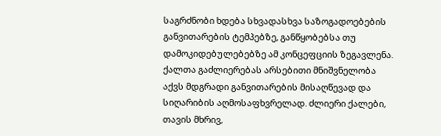საგრძნობი ხდება სხვადასხვა საზოგადოებების განვითარების ტემპებზე, განწყობებსა თუ დამოკიდებულებებზე ამ კონცეფციის ზეგავლენა. ქალთა გაძლიერებას არსებითი მნიშვნელობა აქვს მდგრადი განვითარების მისაღწევად და სიღარიბის აღმოსაფხვრელად. ძლიერი ქალები, თავის მხრივ,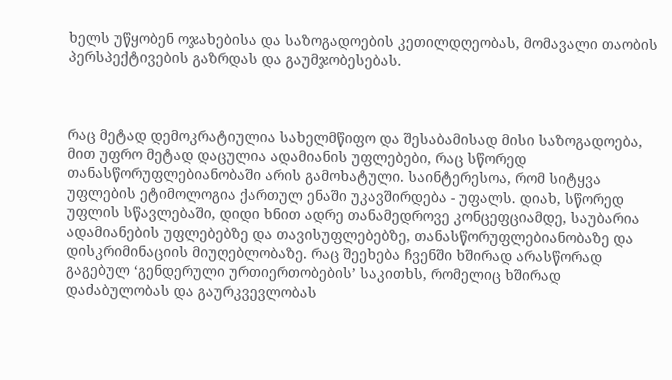ხელს უწყობენ ოჯახებისა და საზოგადოების კეთილდღეობას, მომავალი თაობის პერსპექტივების გაზრდას და გაუმჯობესებას.



რაც მეტად დემოკრატიულია სახელმწიფო და შესაბამისად მისი საზოგადოება, მით უფრო მეტად დაცულია ადამიანის უფლებები, რაც სწორედ თანასწორუფლებიანობაში არის გამოხატული. საინტერესოა, რომ სიტყვა უფლების ეტიმოლოგია ქართულ ენაში უკავშირდება - უფალს. დიახ, სწორედ უფლის სწავლებაში, დიდი ხნით ადრე თანამედროვე კონცეფციამდე, საუბარია ადამიანების უფლებებზე და თავისუფლებებზე, თანასწორუფლებიანობაზე და დისკრიმინაციის მიუღებლობაზე. რაც შეეხება ჩვენში ხშირად არასწორად გაგებულ ‘გენდერული ურთიერთობების’ საკითხს, რომელიც ხშირად დაძაბულობას და გაურკვევლობას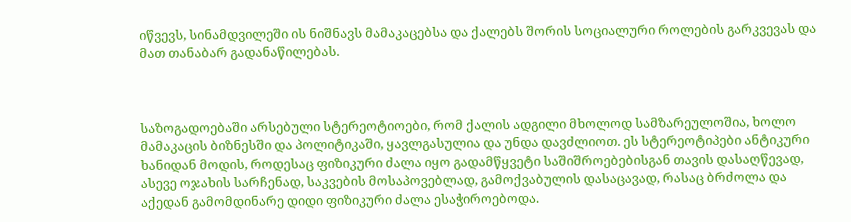იწვევს, სინამდვილეში ის ნიშნავს მამაკაცებსა და ქალებს შორის სოციალური როლების გარკვევას და მათ თანაბარ გადანაწილებას.



საზოგადოებაში არსებული სტერეოტიოები, რომ ქალის ადგილი მხოლოდ სამზარეულოშია, ხოლო მამაკაცის ბიზნესში და პოლიტიკაში, ყავლგასულია და უნდა დავძლიოთ. ეს სტერეოტიპები ანტიკური ხანიდან მოდის, როდესაც ფიზიკური ძალა იყო გადამწყვეტი საშიშროებებისგან თავის დასაღწევად, ასევე ოჯახის სარჩენად, საკვების მოსაპოვებლად, გამოქვაბულის დასაცავად, რასაც ბრძოლა და აქედან გამომდინარე დიდი ფიზიკური ძალა ესაჭიროებოდა.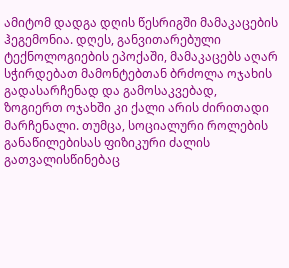ამიტომ დადგა დღის წესრიგში მამაკაცების ჰეგემონია. დღეს, განვითარებული ტექნოლოგიების ეპოქაში, მამაკაცებს აღარ სჭირდებათ მამონტებთან ბრძოლა ოჯახის გადასარჩენად და გამოსაკვებად, ზოგიერთ ოჯახში კი ქალი არის ძირითადი მარჩენალი. თუმცა, სოციალური როლების განაწილებისას ფიზიკური ძალის გათვალისწინებაც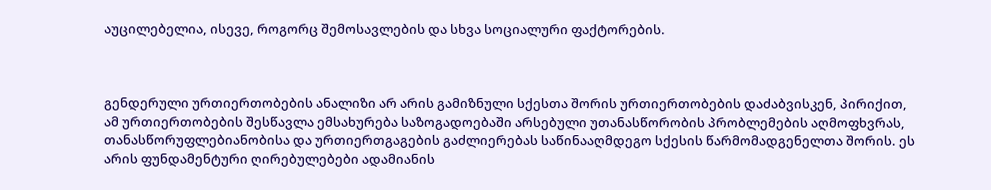აუცილებელია, ისევე, როგორც შემოსავლების და სხვა სოციალური ფაქტორების.



გენდერული ურთიერთობების ანალიზი არ არის გამიზნული სქესთა შორის ურთიერთობების დაძაბვისკენ, პირიქით, ამ ურთიერთობების შესწავლა ემსახურება საზოგადოებაში არსებული უთანასწორობის პრობლემების აღმოფხვრას, თანასწორუფლებიანობისა და ურთიერთგაგების გაძლიერებას საწინააღმდეგო სქესის წარმომადგენელთა შორის. ეს არის ფუნდამენტური ღირებულებები ადამიანის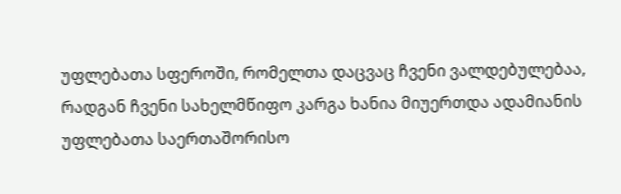უფლებათა სფეროში, რომელთა დაცვაც ჩვენი ვალდებულებაა, რადგან ჩვენი სახელმწიფო კარგა ხანია მიუერთდა ადამიანის უფლებათა საერთაშორისო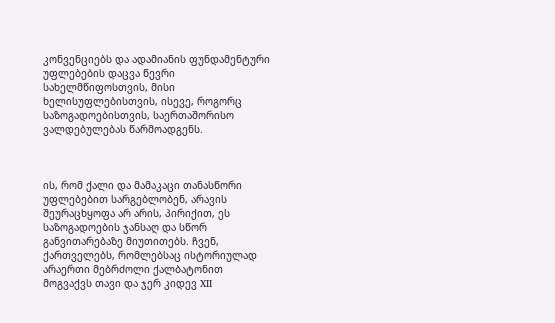კონვენციებს და ადამიანის ფუნდამენტური უფლებების დაცვა წევრი სახელმწიფოსთვის, მისი ხელისუფლებისთვის, ისევე, როგორც საზოგადოებისთვის, საერთაშორისო ვალდებულებას წარმოადგენს.



ის, რომ ქალი და მამაკაცი თანასწორი უფლებებით სარგებლობენ, არავის შეურაცხყოფა არ არის, პირიქით, ეს საზოგადოების ჯანსაღ და სწორ განვითარებაზე მიუთითებს. ჩვენ, ქართველებს, რომლებსაც ისტორიულად არაერთი მებრძოლი ქალბატონით მოგვაქვს თავი და ჯერ კიდევ XII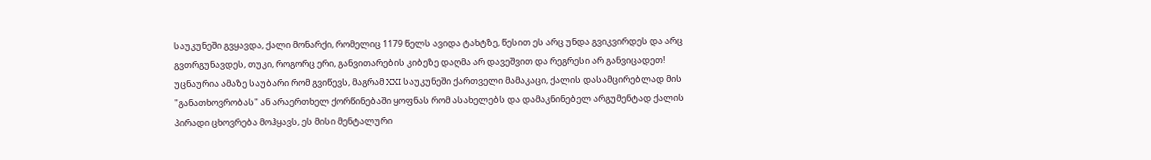საუკუნეში გვყავდა, ქალი მონარქი, რომელიც 1179 წელს ავიდა ტახტზე, წესით ეს არც უნდა გვიკვირდეს და არც გვთრგუნავდეს, თუკი, როგორც ერი, განვითარების კიბეზე დაღმა არ დავეშვით და რეგრესი არ განვიცადეთ! უცნაურია ამაზე საუბარი რომ გვიწევს, მაგრამ XXI საუკუნეში ქართველი მამაკაცი, ქალის დასამცირებლად მის "განათხოვრობას" ან არაერთხელ ქორწინებაში ყოფნას რომ ასახელებს და დამაკნინებელ არგუმენტად ქალის პირადი ცხოვრება მოჰყავს, ეს მისი მენტალური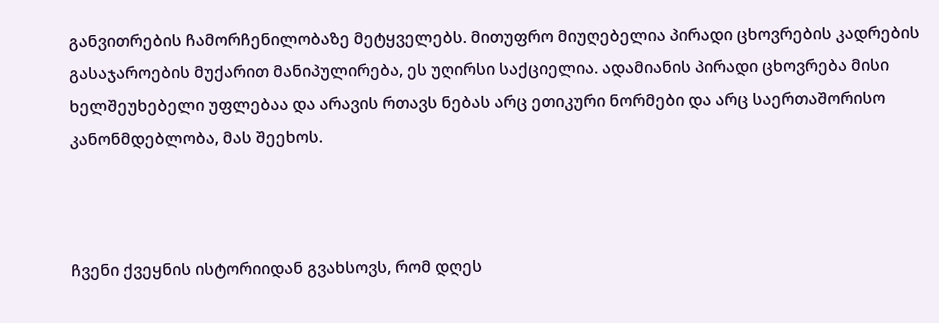განვითრების ჩამორჩენილობაზე მეტყველებს. მითუფრო მიუღებელია პირადი ცხოვრების კადრების გასაჯაროების მუქარით მანიპულირება, ეს უღირსი საქციელია. ადამიანის პირადი ცხოვრება მისი ხელშეუხებელი უფლებაა და არავის რთავს ნებას არც ეთიკური ნორმები და არც საერთაშორისო კანონმდებლობა, მას შეეხოს.



ჩვენი ქვეყნის ისტორიიდან გვახსოვს, რომ დღეს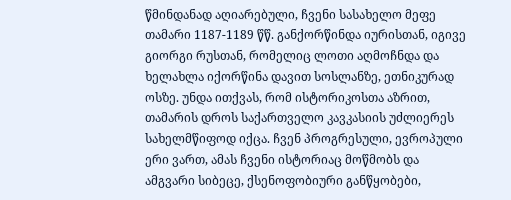წმინდანად აღიარებული, ჩვენი სასახელო მეფე თამარი 1187-1189 წწ. განქორწინდა იურისთან, იგივე გიორგი რუსთან, რომელიც ლოთი აღმოჩნდა და ხელახლა იქორწინა დავით სოსლანზე, ეთნიკურად ოსზე. უნდა ითქვას, რომ ისტორიკოსთა აზრით, თამარის დროს საქართველო კავკასიის უძლიერეს სახელმწიფოდ იქცა. ჩვენ პროგრესული, ევროპული ერი ვართ, ამას ჩვენი ისტორიაც მოწმობს და ამგვარი სიბეცე, ქსენოფობიური განწყობები,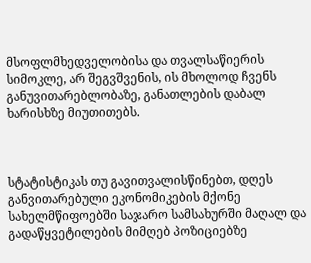მსოფლმხედველობისა და თვალსაწიერის სიმოკლე, არ შეგვშვენის, ის მხოლოდ ჩვენს განუვითარებლობაზე, განათლების დაბალ ხარისხზე მიუთითებს.



სტატისტიკას თუ გავითვალისწინებთ, დღეს განვითარებული ეკონომიკების მქონე სახელმწიფოებში საჯარო სამსახურში მაღალ და გადაწყვეტილების მიმღებ პოზიციებზე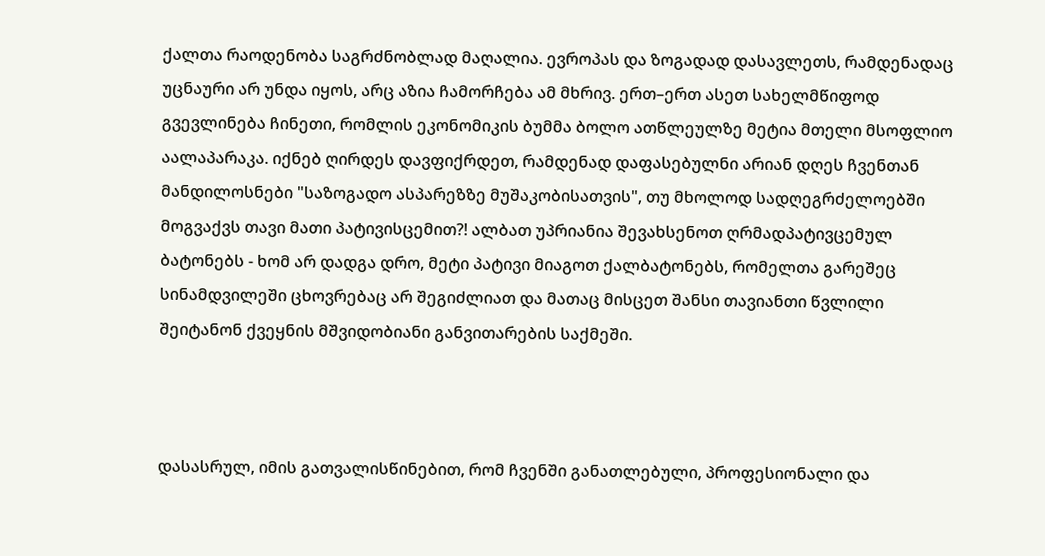ქალთა რაოდენობა საგრძნობლად მაღალია. ევროპას და ზოგადად დასავლეთს, რამდენადაც უცნაური არ უნდა იყოს, არც აზია ჩამორჩება ამ მხრივ. ერთ–ერთ ასეთ სახელმწიფოდ გვევლინება ჩინეთი, რომლის ეკონომიკის ბუმმა ბოლო ათწლეულზე მეტია მთელი მსოფლიო აალაპარაკა. იქნებ ღირდეს დავფიქრდეთ, რამდენად დაფასებულნი არიან დღეს ჩვენთან მანდილოსნები "საზოგადო ასპარეზზე მუშაკობისათვის", თუ მხოლოდ სადღეგრძელოებში მოგვაქვს თავი მათი პატივისცემით?! ალბათ უპრიანია შევახსენოთ ღრმადპატივცემულ ბატონებს - ხომ არ დადგა დრო, მეტი პატივი მიაგოთ ქალბატონებს, რომელთა გარეშეც სინამდვილეში ცხოვრებაც არ შეგიძლიათ და მათაც მისცეთ შანსი თავიანთი წვლილი შეიტანონ ქვეყნის მშვიდობიანი განვითარების საქმეში.



დასასრულ, იმის გათვალისწინებით, რომ ჩვენში განათლებული, პროფესიონალი და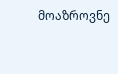მოაზროვნე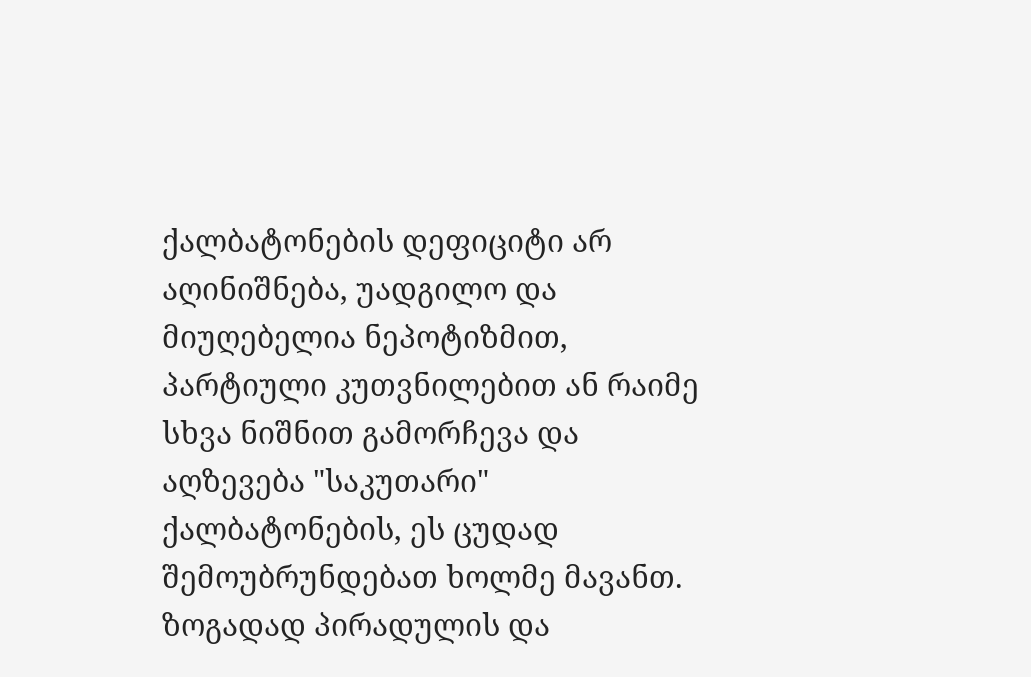ქალბატონების დეფიციტი არ აღინიშნება, უადგილო და მიუღებელია ნეპოტიზმით, პარტიული კუთვნილებით ან რაიმე სხვა ნიშნით გამორჩევა და აღზევება "საკუთარი" ქალბატონების, ეს ცუდად შემოუბრუნდებათ ხოლმე მავანთ. ზოგადად პირადულის და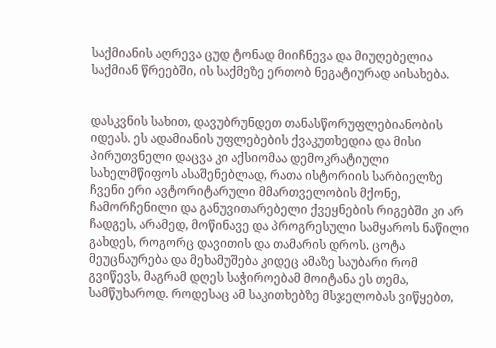საქმიანის აღრევა ცუდ ტონად მიიჩნევა და მიუღებელია საქმიან წრეებში, ის საქმეზე ერთობ ნეგატიურად აისახება.


დასკვნის სახით, დავუბრუნდეთ თანასწორუფლებიანობის იდეას. ეს ადამიანის უფლებების ქვაკუთხედია და მისი პირუთვნელი დაცვა კი აქსიომაა დემოკრატიული სახელმწიფოს ასაშენებლად, რათა ისტორიის სარბიელზე ჩვენი ერი ავტორიტარული მმართველობის მქონე, ჩამორჩენილი და განუვითარებელი ქვეყნების რიგებში კი არ ჩადგეს, არამედ, მოწინავე და პროგრესული სამყაროს ნაწილი გახდეს, როგორც დავითის და თამარის დროს. ცოტა მეუცნაურება და მეხამუშება კიდეც ამაზე საუბარი რომ გვიწევს, მაგრამ დღეს საჭიროებამ მოიტანა ეს თემა, სამწუხაროდ. როდესაც ამ საკითხებზე მსჯელობას ვიწყებთ,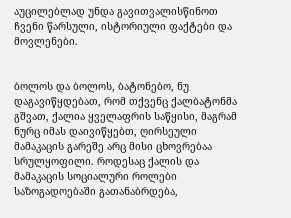აუცილებლად უნდა გავითვალისწინოთ ჩვენი წარსული, ისტორიული ფაქტები და მოვლენები.


ბოლოს და ბოლოს, ბატონებო, ნუ დაგავიწყდებათ, რომ თქვენც ქალბატონმა გშვათ, ქალია ყველაფრის საწყისი, მაგრამ ნურც იმას დაივიწყებთ, ღირსეული მამაკაცის გარეშე არც მისი ცხოვრებაა სრულყოფილი. როდესაც ქალის და მამაკაცის სოციალური როლები საზოგადოებაში გათანაბრდება,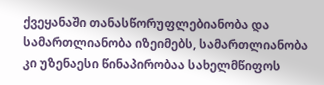ქვეყანაში თანასწორუფლებიანობა და სამართლიანობა იზეიმებს, სამართლიანობა კი უზენაესი წინაპირობაა სახელმწიფოს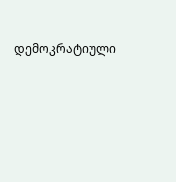დემოკრატიული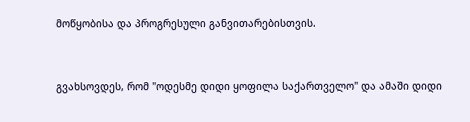მოწყობისა და პროგრესული განვითარებისთვის.


გვახსოვდეს, რომ "ოდესმე დიდი ყოფილა საქართველო" და ამაში დიდი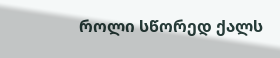როლი სწორედ ქალს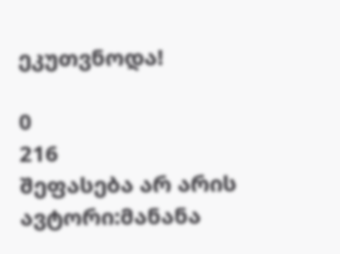ეკუთვნოდა!

0
216
შეფასება არ არის
ავტორი:მანანა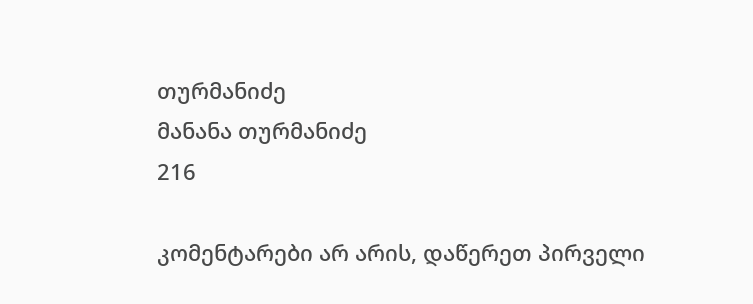თურმანიძე
მანანა თურმანიძე
216

კომენტარები არ არის, დაწერეთ პირველი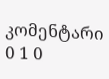კომენტარი
0 1 0